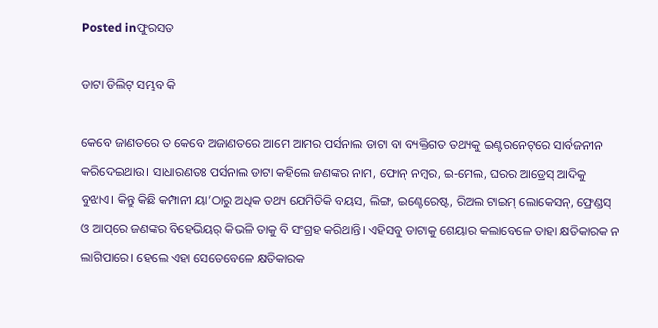Posted inଫୁରସତ

ଡାଟା ଡିଲିଟ୍‌ ସମ୍ଭବ କି

କେବେ ଜାଣତରେ ତ କେବେ ଅଜାଣତରେ ଆମେ ଆମର ପର୍ସନାଲ ଡାଟା ବା ବ୍ୟକ୍ତିଗତ ତଥ୍ୟକୁ ଇଣ୍ଟରନେଟ୍‌ରେ ସାର୍ବଜନୀନ କରିଦେଇଥାଉ। ସାଧାରଣତଃ ପର୍ସନାଲ ଡାଟା କହିଲେ ଜଣଙ୍କର ନାମ, ଫୋନ୍‌ ନମ୍ବର, ଇ-ମେଲ, ଘରର ଆଡ୍ରେସ୍‌ ଆଦିକୁ ବୁଝାଏ। କିନ୍ତୁ କିଛି କମ୍ପାନୀ ୟା’ଠାରୁ ଅଧିକ ତଥ୍ୟ ଯେମିତିକି ବୟସ, ଲିଙ୍ଗ, ଇଣ୍ଟେରେଷ୍ଟ, ରିଅଲ ଟାଇମ୍‌ ଲୋକେସନ୍‌, ଫ୍ରେଣ୍ଡସ୍‌ ଓ ଆପ୍‌ରେ ଜଣଙ୍କର ବିହେଭିୟର୍‌ କିଭଳି ତାକୁ ବି ସଂଗ୍ରହ କରିଥାନ୍ତି। ଏହିସବୁ ଡାଟାକୁ ଶେୟାର କଲାବେଳେ ତାହା କ୍ଷତିକାରକ ନ ଲାଗିପାରେ। ହେଲେ ଏହା ସେତେବେଳେ କ୍ଷତିକାରକ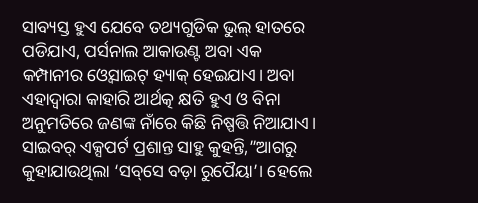ସାବ୍ୟସ୍ତ ହୁଏ ଯେବେ ତଥ୍ୟଗୁଡିକ ଭୁଲ୍‌ ହାତରେ ପଡିଯାଏ, ପର୍ସନାଲ ଆକାଉଣ୍ଟ ଅବା ଏକ କମ୍ପାନୀର ଓ୍ବେସାଇଟ୍‌ ହ୍ୟାକ୍‌ ହେଇଯାଏ। ଅବା ଏହାଦ୍ୱାରା କାହାରି ଆର୍ଥତ୍କ କ୍ଷତି ହୁଏ ଓ ବିନା ଅନୁମତିରେ ଜଣଙ୍କ ନାଁରେ କିଛି ନିଷ୍ପତ୍ତି ନିଆଯାଏ। ସାଇବର୍‌ ଏକ୍ସପର୍ଟ ପ୍ରଶାନ୍ତ ସାହୁ କୁହନ୍ତି,”ଆଗରୁ କୁହାଯାଉଥିଲା ‘ସବ୍‌ସେ ବଡ଼ା ରୁପୈୟା’। ହେଲେ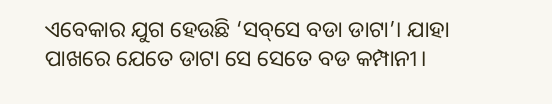ଏବେକାର ଯୁଗ ହେଉଛି ‘ସବ୍‌ସେ ବଡା ଡାଟା’। ଯାହା ପାଖରେ ଯେତେ ଡାଟା ସେ ସେତେ ବଡ କମ୍ପାନୀ।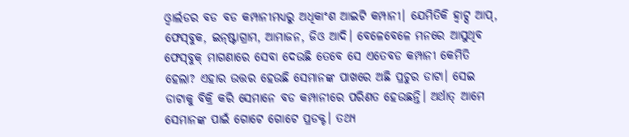ଓ୍ବାର୍ଲଡର ବଡ ବଡ କମ୍ପାନୀମଧ୍ୟରୁ ଅଧିକାଂଶ ଆଇଟି କମ୍ପାନୀ। ଯେମିତିକି ହ୍ବାଟ୍ସ ଆପ୍‌, ଫେସ୍‌ବୁକ, ଇନ୍‌ଷ୍ଟାଗ୍ରାମ, ଆମାଜନ, ଜିଓ ଆଦି। ବେଳେବେଳେ ମନରେ ଆସୁଥିବ ଫେସ୍‌ବୁକ୍‌ ମାଗଣାରେ ସେବା ଦେଉଛି ତେବେ ସେ ଏତେବଡ କମ୍ପାନୀ କେମିତି ହେଲା? ଏହାର ଉତ୍ତର ହେଉଛି ସେମାନଙ୍କ ପାଖରେ ଅଛି ପ୍ରଚୁର ଡାଟା। ସେଇ ଡାଟାକୁ ବିକ୍ରି କରି ସେମାନେ ବଡ କମ୍ପାନୀରେ ପରିଣତ ହେଉଛନ୍ତି। ଅର୍ଥାତ୍‌ ଆମେ ସେମାନଙ୍କ ପାଇଁ ଗୋଟେ ଗୋଟେ ପ୍ରଡକ୍ଟ। ତଥ୍ୟ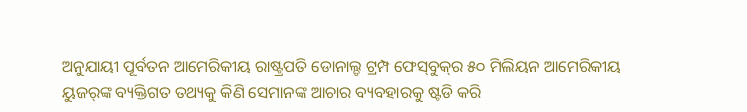ଅନୁଯାୟୀ ପୂର୍ବତନ ଆମେରିକୀୟ ରାଷ୍ଟ୍ରପତି ଡୋନାଲ୍ଡ ଟ୍ରମ୍ପ ଫେସ୍‌ବୁକ୍‌ର ୫୦ ମିଲିୟନ ଆମେରିକୀୟ ୟୁଜର୍‌ଙ୍କ ବ୍ୟକ୍ତିଗତ ତଥ୍ୟକୁ କିଣି ସେମାନଙ୍କ ଆଚାର ବ୍ୟବହାରକୁ ଷ୍ଟଡି କରି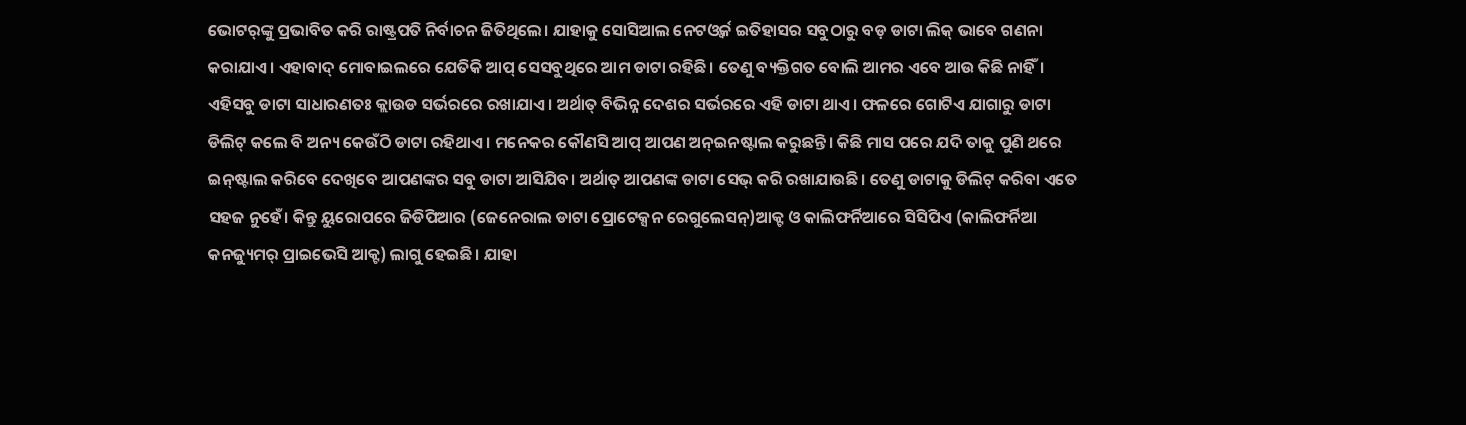ଭୋଟର୍‌ଙ୍କୁ ପ୍ରଭାବିତ କରି ରାଷ୍ଟ୍ରପତି ନିର୍ବାଚନ ଜିତିଥିଲେ। ଯାହାକୁ ସୋସିଆଲ ନେଟଓ୍ବର୍କ ଇତିହାସର ସବୁଠାରୁ ବଡ଼ ଡାଟା ଲିକ୍‌ ଭାବେ ଗଣନା କରାଯାଏ। ଏହାବାଦ୍‌ ମୋବାଇଲରେ ଯେତିକି ଆପ୍‌ ସେସବୁଥିରେ ଆମ ଡାଟା ରହିଛି। ତେଣୁ ବ୍ୟକ୍ତିଗତ ବୋଲି ଆମର ଏବେ ଆଉ କିଛି ନାହିଁ। ଏହିସବୁ ଡାଟା ସାଧାରଣତଃ କ୍ଲାଉଡ ସର୍ଭରରେ ରଖାଯାଏ। ଅର୍ଥାତ୍‌ ବିଭିନ୍ନ ଦେଶର ସର୍ଭରରେ ଏହି ଡାଟା ଥାଏ। ଫଳରେ ଗୋଟିଏ ଯାଗାରୁ ଡାଟା ଡିଲିଟ୍‌ କଲେ ବି ଅନ୍ୟ କେଉଁଠି ଡାଟା ରହିଥାଏ। ମନେକର କୌଣସି ଆପ୍‌ ଆପଣ ଅନ୍‌ଇନଷ୍ଟାଲ କରୁଛନ୍ତି। କିଛି ମାସ ପରେ ଯଦି ତାକୁ ପୁଣି ଥରେ ଇନ୍‌ଷ୍ଟାଲ କରିବେ ଦେଖିବେ ଆପଣଙ୍କର ସବୁ ଡାଟା ଆସିଯିବ। ଅର୍ଥାତ୍‌ ଆପଣଙ୍କ ଡାଟା ସେଭ୍‌ କରି ରଖାଯାଉଛି। ତେଣୁ ଡାଟାକୁ ଡିଲିଟ୍‌ କରିବା ଏତେ ସହଜ ନୁହେଁ। କିନ୍ତୁ ୟୁରୋପରେ ଜିଡିପିଆର (ଜେନେରାଲ ଡାଟା ପ୍ରୋଟେକ୍ସନ ରେଗୁଲେସନ୍‌)ଆକ୍ଟ ଓ କାଲିଫର୍ନିଆରେ ସିସିପିଏ (କାଲିଫର୍ନିଆ କନଜ୍ୟୁମର୍‌ ପ୍ରାଇଭେସି ଆକ୍ଟ) ଲାଗୁ ହେଇଛି। ଯାହା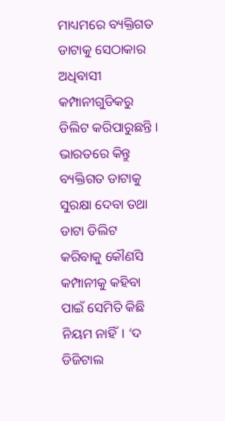ମାଧ୍ୟମରେ ବ୍ୟକ୍ତିଗତ ଡାଟାକୁ ସେଠାକାର ଅଧିବାସୀ କମ୍ପାନୀଗୁଡିକରୁ ଡିଲିଟ କରିପାରୁଛନ୍ତି। ଭାରତରେ କିନ୍ତୁ ବ୍ୟକ୍ତିଗତ ଡାଟାକୁ ସୁରକ୍ଷା ଦେବା ତଥା ଡାଟା ଡିଲିଟ କରିବାକୁ କୌଣସି କମ୍ପାନୀକୁ କହିବା ପାଇଁ ସେମିତି କିଛି ନିୟମ ନାହିଁ। ‘ଦ ଡିଜିଟାଲ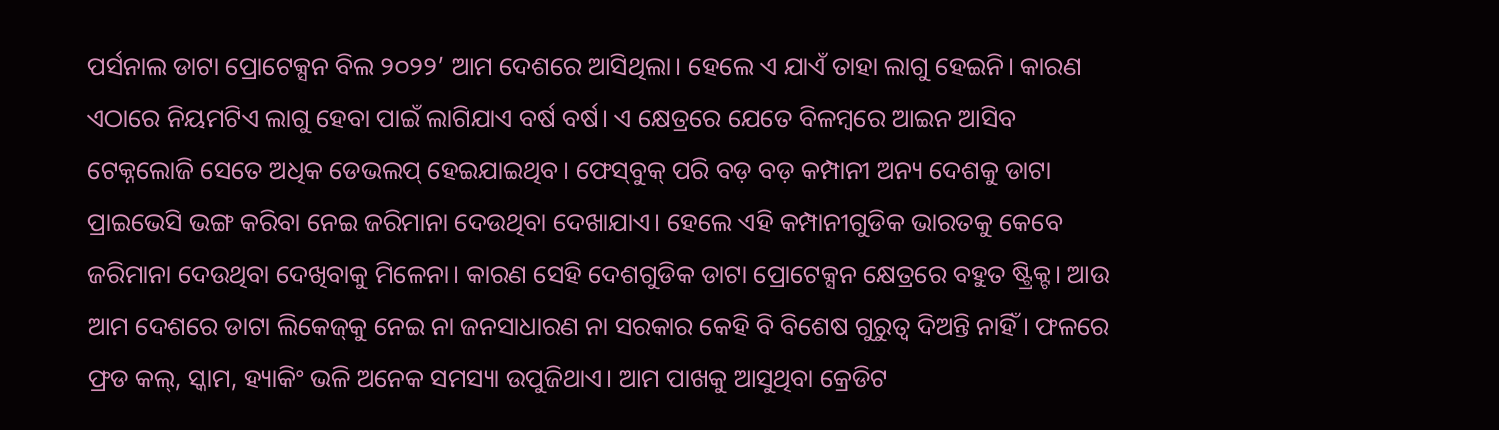ପର୍ସନାଲ ଡାଟା ପ୍ରୋଟେକ୍ସନ ବିଲ ୨୦୨୨’ ଆମ ଦେଶରେ ଆସିଥିଲା। ହେଲେ ଏ ଯାଏଁ ତାହା ଲାଗୁ ହେଇନି। କାରଣ ଏଠାରେ ନିୟମଟିଏ ଲାଗୁ ହେବା ପାଇଁ ଲାଗିଯାଏ ବର୍ଷ ବର୍ଷ। ଏ କ୍ଷେତ୍ରରେ ଯେତେ ବିଳମ୍ବରେ ଆଇନ ଆସିବ ଟେକ୍ନଲୋଜି ସେତେ ଅଧିକ ଡେଭଲପ୍‌ ହେଇଯାଇଥିବ। ଫେସ୍‌ବୁକ୍‌ ପରି ବଡ଼ ବଡ଼ କମ୍ପାନୀ ଅନ୍ୟ ଦେଶକୁ ଡାଟା ପ୍ରାଇଭେସି ଭଙ୍ଗ କରିବା ନେଇ ଜରିମାନା ଦେଉଥିବା ଦେଖାଯାଏ। ହେଲେ ଏହି କମ୍ପାନୀଗୁଡିକ ଭାରତକୁ କେବେ ଜରିମାନା ଦେଉଥିବା ଦେଖିବାକୁ ମିଳେନା। କାରଣ ସେହି ଦେଶଗୁଡିକ ଡାଟା ପ୍ରୋଟେକ୍ସନ କ୍ଷେତ୍ରରେ ବହୁତ ଷ୍ଟ୍ରିକ୍ଟ। ଆଉ ଆମ ଦେଶରେ ଡାଟା ଲିକେଜ୍‌କୁ ନେଇ ନା ଜନସାଧାରଣ ନା ସରକାର କେହି ବି ବିଶେଷ ଗୁରୁତ୍ୱ ଦିଅନ୍ତି ନାହିଁ। ଫଳରେ ଫ୍ରଡ କଲ୍‌, ସ୍କାମ, ହ୍ୟାକିଂ ଭଳି ଅନେକ ସମସ୍ୟା ଉପୁଜିଥାଏ। ଆମ ପାଖକୁ ଆସୁଥିବା କ୍ରେଡିଟ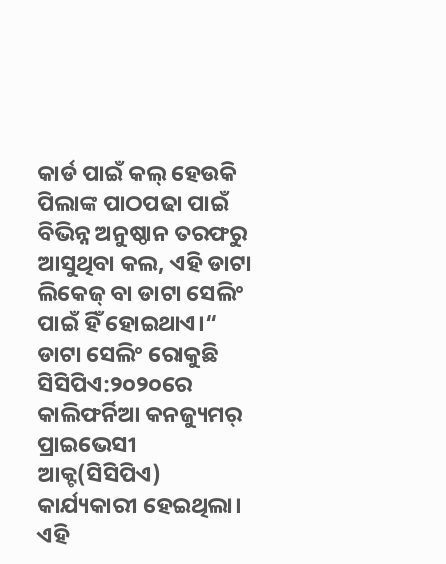କାର୍ଡ ପାଇଁ କଲ୍‌ ହେଉକି ପିଲାଙ୍କ ପାଠପଢା ପାଇଁ ବିଭିନ୍ନ ଅନୁଷ୍ଠାନ ତରଫରୁ ଆସୁଥିବା କଲ, ଏହି ଡାଟା ଲିକେଜ୍‌ ବା ଡାଟା ସେଲିଂ ପାଇଁ ହିଁ ହୋଇଥାଏ।“
ଡାଟା ସେଲିଂ ରୋକୁଛି ସିସିପିଏ:୨୦୨୦ରେ କାଲିଫର୍ନିଆ କନଜ୍ୟୁମର୍‌ ପ୍ରାଇଭେସୀ ଆକ୍ଟ(ସିସିପିଏ) କାର୍ଯ୍ୟକାରୀ ହେଇଥିଲା। ଏହି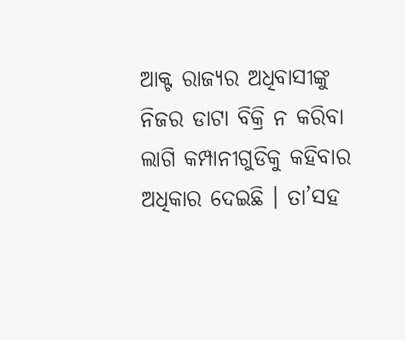ଆକ୍ଟ ରାଜ୍ୟର ଅଧିବାସୀଙ୍କୁ ନିଜର ଡାଟା ବିକ୍ରି ନ କରିବା ଲାଗି କମ୍ପାନୀଗୁଡିକୁ କହିବାର ଅଧିକାର ଦେଇଛି । ତା’ସହ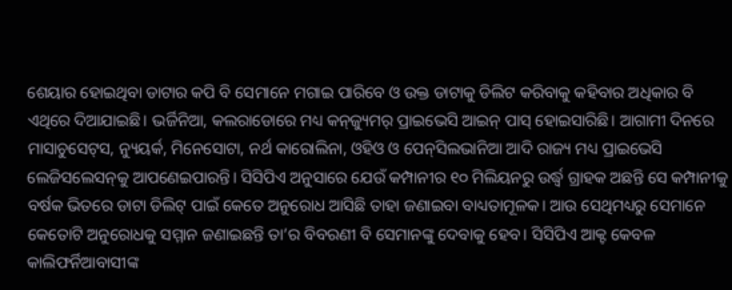ଶେୟାର ହୋଇଥିବା ଡାଟାର କପି ବି ସେମାନେ ମଗାଇ ପାରିବେ ଓ ଉକ୍ତ ଡାଟାକୁ ଡିଲିଟ କରିବାକୁ କହିବାର ଅଧିକାର ବି ଏଥିରେ ଦିଆଯାଇଛି। ଭର୍ଜିନିଆ, କଲରାଡୋରେ ମଧ୍ୟ କନ୍‌ଜ୍ୟୁମର୍‌ ପ୍ରାଇଭେସି ଆଇନ୍‌ ପାସ୍‌ ହୋଇସାରିଛି। ଆଗାମୀ ଦିନରେ ମାସାଚୁସେଟ୍‌ସ, ନ୍ୟୁୟର୍କ, ମିନେସୋଟା, ନର୍ଥ କାରୋଲିନା, ଓହିଓ ଓ ପେନ୍‌ସିଲଭାନିଆ ଆଦି ରାଜ୍ୟ ମଧ୍ୟ ପ୍ରାଇଭେସି ଲେଜିସଲେସନ୍‌କୁ ଆପଣେଇପାରନ୍ତି। ସିସିପିଏ ଅନୁସାରେ ଯେଉଁ କମ୍ପାନୀର ୧୦ ମିଲିୟନରୁ ଉର୍ଦ୍ଧ୍ୱ ଗ୍ରାହକ ଅଛନ୍ତି ସେ କମ୍ପାନୀକୁ ବର୍ଷକ ଭିତରେ ଡାଟା ଡିଲିଟ୍‌ ପାଇଁ କେତେ ଅନୁରୋଧ ଆସିଛି ତାହା ଜଣାଇବା ବାଧ୍ୟତାମୂଳକ। ଆଉ ସେଥିମଧ୍ୟରୁ ସେମାନେ କେତୋଟି ଅନୁରୋଧକୁ ସମ୍ମାନ ଜଣାଇଛନ୍ତି ତା’ର ବିବରଣୀ ବି ସେମାନଙ୍କୁ ଦେବାକୁ ହେବ। ସିସିପିଏ ଆକ୍ଟ କେବଳ କାଲିଫର୍ନିଆବାସୀଙ୍କ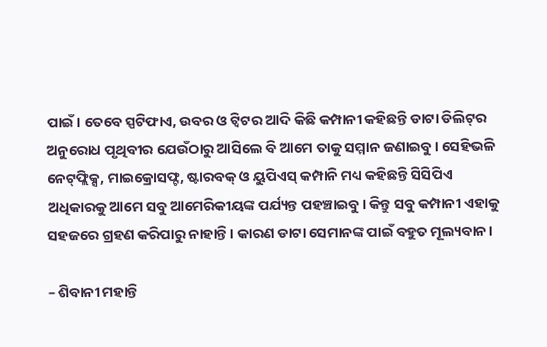ପାଇଁ। ତେବେ ସ୍ପଟିଫାଏ, ଉବର ଓ ଟ୍ବିଟର ଆଦି କିଛି କମ୍ପାନୀ କହିଛନ୍ତି ଡାଟା ଡିଲିଟ୍‌ର ଅନୁରୋଧ ପୃଥିବୀର ଯେଉଁଠାରୁ ଆସିଲେ ବି ଆମେ ତାକୁ ସମ୍ମାନ ଜଣାଇବୁ। ସେହିଭଳି ନେଟ୍‌ଫ୍ଲିକ୍ସ, ମାଇକ୍ରୋସଫ୍ଟ, ଷ୍ଟାରବକ୍‌ ଓ ୟୁପିଏସ୍‌ କମ୍ପାନି ମଧ୍ୟ କହିଛନ୍ତି ସିସିପିଏ ଅଧିକାରକୁ ଆମେ ସବୁ ଆମେରିକୀୟଙ୍କ ପର୍ଯ୍ୟନ୍ତ ପହଞ୍ଚାଇବୁ। କିନ୍ତୁ ସବୁ କମ୍ପାନୀ ଏହାକୁ ସହଜରେ ଗ୍ରହଣ କରିପାରୁ ନାହାନ୍ତି। କାରଣ ଡାଟା ସେମାନଙ୍କ ପାଇଁ ବହୁତ ମୂଲ୍ୟବାନ।

– ଶିବାନୀ ମହାନ୍ତି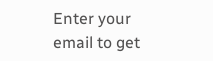Enter your email to get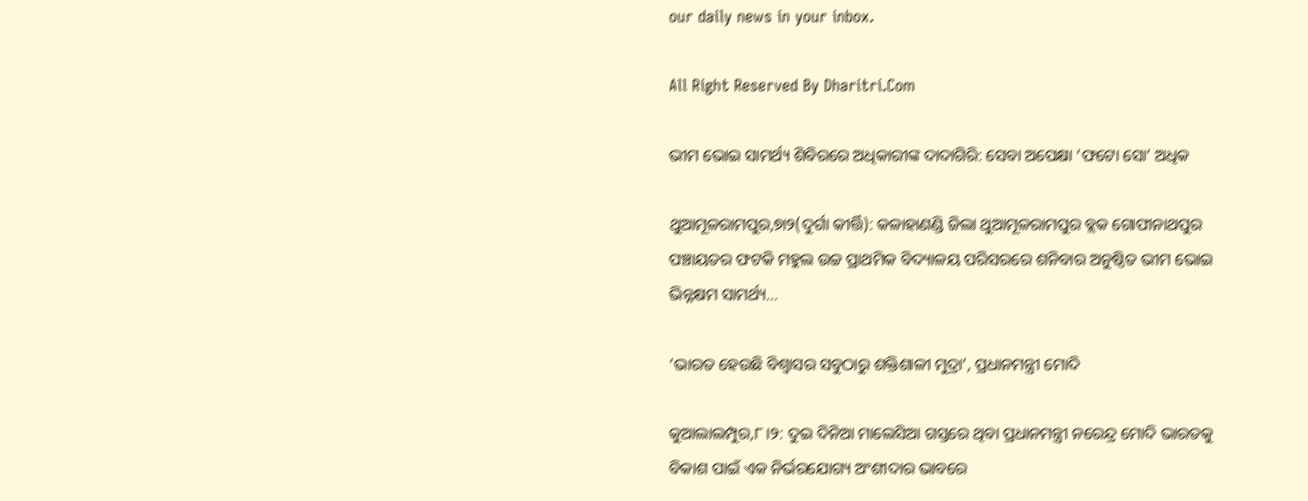our daily news in your inbox.

All Right Reserved By Dharitri.Com

ଭୀମ ଭୋଇ ସାମର୍ଥ୍ୟ ଶିବିରରେ ଅଧିକାରୀଙ୍କ ଦାଦାଗିରି: ସେବା ଅପେକ୍ଷା ‘ଫଟୋ ସୋ’ ଅଧିକ

ଥୁଆମୂଳରାମପୁର,୭ା୨(ଦୁର୍ଗା କୀର୍ତ୍ତି): କଳାହାଣଣ୍ଡି ଜିଲା ଥୁଆମୂଳରାମପୁର ବ୍ଲକ ଗୋପୀନାଥପୁର ପଞ୍ଚାୟତର ଫଟକି ମହୁଲ ଉଚ୍ଚ ପ୍ରାଥମିକ ବିଦ୍ୟାଳୟ ପରିସରରେ ଶନିବାର ଅନୁଷ୍ଠିତ ଭୀମ ଭୋଇ ଭିନ୍ନକ୍ଷମ ସାମର୍ଥ୍ୟ…

‘ଭାରତ ହେଉଛି ବିଶ୍ୱାସର ସବୁଠାରୁ ଶକ୍ତିଶାଳୀ ମୁଦ୍ରା’, ପ୍ରଧାନମନ୍ତ୍ରୀ ମୋଦି

କୁଆଲାଲମ୍ପୁର,୮।୨: ଦୁଇ ଦିନିଆ ମାଲେସିଆ ଗସ୍ତରେ ଥିବା ପ୍ରଧାନମନ୍ତ୍ରୀ ନରେନ୍ଦ୍ର ମୋଦି ଭାରତକୁ ବିକାଶ ପାଇଁ ଏକ ନିର୍ଭରଯୋଗ୍ୟ ଅଂଶୀଦାର ଭାବରେ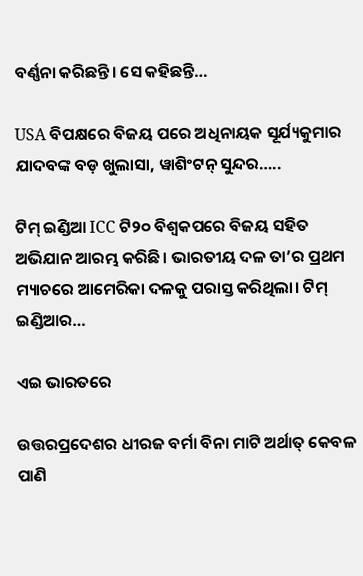ବର୍ଣ୍ଣନା କରିଛନ୍ତି। ସେ କହିଛନ୍ତି…

USA ବିପକ୍ଷରେ ବିଜୟ ପରେ ଅଧିନାୟକ ସୂର୍ଯ୍ୟକୁମାର ଯାଦବଙ୍କ ବଡ଼ ଖୁଲାସା, ୱାଶିଂଟନ୍ ସୁନ୍ଦର…..

ଟିମ୍ ଇଣ୍ଡିଆ ICC ଟି୨୦ ବିଶ୍ୱକପରେ ବିଜୟ ସହିତ ଅଭିଯାନ ଆରମ୍ଭ କରିଛି। ଭାରତୀୟ ଦଳ ତା’ର ପ୍ରଥମ ମ୍ୟାଚରେ ଆମେରିକା ଦଳକୁ ପରାସ୍ତ କରିଥିଲା। ଟିମ୍ ଇଣ୍ଡିଆର…

ଏଇ ଭାରତରେ

ଉତ୍ତରପ୍ରଦେଶର ଧୀରଜ ବର୍ମା ବିନା ମାଟି ଅର୍ଥାତ୍‌ କେବଳ ପାଣି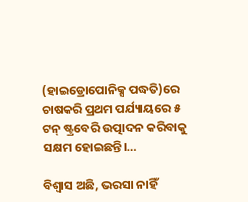(ହାଇଡ୍ରୋପୋନିକ୍ସ ପଦ୍ଧତି)ରେ ଚାଷକରି ପ୍ରଥମ ପର୍ଯ୍ୟାୟରେ ୫ ଟନ୍‌ ଷ୍ଟ୍ରବେରି ଉତ୍ପାଦନ କରିବାକୁ ସକ୍ଷମ ହୋଇଛନ୍ତି।…

ବିଶ୍ୱାସ ଅଛି, ଭରସା ନାହିଁ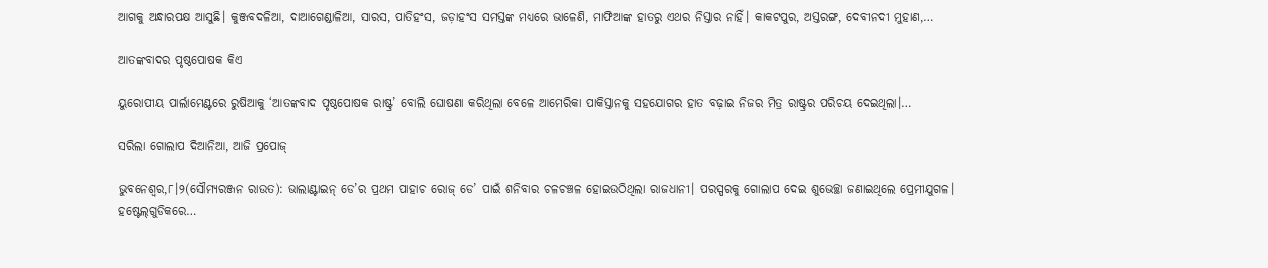ଆଗକୁ ଅନ୍ଧାରପକ୍ଷ ଆସୁଛି। କୁଞ୍ଜବଦଳିଆ, ଦାଆଗେଣ୍ଡାଳିଆ, ସାରସ, ପାତିହଂସ, ଜଡ଼ାହଂସ ସମସ୍ତଙ୍କ ମଧ୍ୟରେ ଭାଳେଣି, ମାଫିଆଙ୍କ ହାତରୁ ଏଥର ନିସ୍ତାର ନାହିଁ। କାକଟପୁର, ଅସ୍ତରଙ୍ଗ, ଦେବୀନଦୀ ମୁହାଣ,…

ଆତଙ୍କବାଦର ପୃଷ୍ଠପୋଷକ କିଏ

ୟୁରୋପୀୟ ପାର୍ଲାମେଣ୍ଟରେ ରୁଷିଆକୁ ‘ଆତଙ୍କବାଦ ପୃଷ୍ଠପୋଷକ ରାଷ୍ଟ୍ର’ ବୋଲି ଘୋଷଣା କରିଥିଲା ବେଳେ ଆମେରିକା ପାକିସ୍ତାନକୁ ସହଯୋଗର ହାତ ବଢ଼ାଇ ନିଜର ମିତ୍ର ରାଷ୍ଟ୍ରର ପରିଚୟ ଦେଇଥିଲା।…

ସରିଲା ଗୋଲାପ ଦିଆନିଆ, ଆଜି ପ୍ରପୋଜ୍‌

ଭୁବନେଶ୍ୱର,୮।୨(ସୌମ୍ୟରଞ୍ଜନ ରାଉତ): ଭାଲାଣ୍ଟାଇନ୍‌ ଡେ’ର ପ୍ରଥମ ପାହାଚ ରୋଜ୍‌ ଡେ’ ପାଇଁ ଶନିବାର ଚଳଚଞ୍ଚଳ ହୋଇଉଠିଥିଲା ରାଜଧାନୀ। ପରସ୍ପରକୁ ଗୋଲାପ ଦେଇ ଶୁଭେଚ୍ଛା ଜଣାଇଥିଲେ ପ୍ରେମୀଯୁଗଳ। ହଷ୍ଟେଲ୍‌ଗୁଡିକରେ…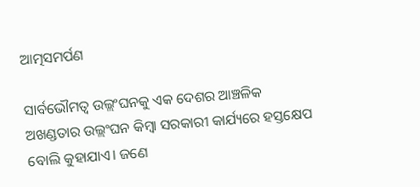ଆତ୍ମସମର୍ପଣ

ସାର୍ବଭୌମତ୍ୱ ଉଲ୍ଲଂଘନକୁ ଏକ ଦେଶର ଆଞ୍ଚଳିକ ଅଖଣ୍ଡତାର ଉଲ୍ଲଂଘନ କିମ୍ବା ସରକାରୀ କାର୍ଯ୍ୟରେ ହସ୍ତକ୍ଷେପ ବୋଲି କୁହାଯାଏ। ଜଣେ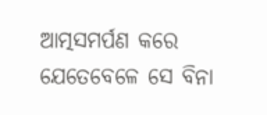ଆତ୍ମସମର୍ପଣ କରେ ଯେତେବେଳେ ସେ ବିନା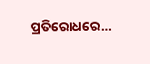ପ୍ରତିରୋଧରେ…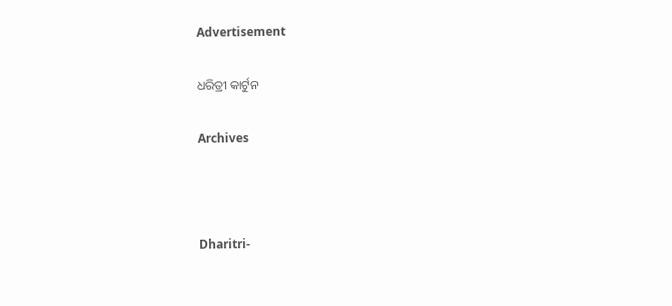Advertisement

ଧରିତ୍ରୀ କାର୍ଟୁନ

Archives



Dharitri-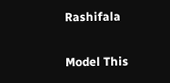Rashifala

Model This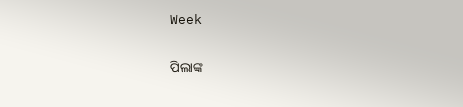Week

ପିଲାଙ୍କ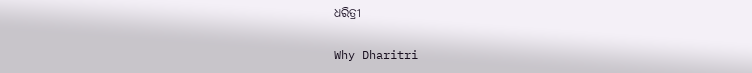ଧରିତ୍ରୀ

Why Dharitri